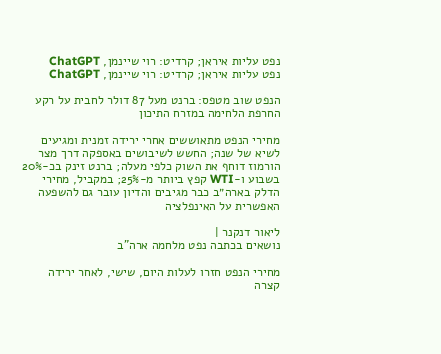נפט עליות איראן; קרדיט: רוי שיינמן, ChatGPT
נפט עליות איראן; קרדיט: רוי שיינמן, ChatGPT

הנפט שוב מטפס: ברנט מעל 87 דולר לחבית על רקע החרפת הלחימה במזרח התיכון

מחירי הנפט מתאוששים אחרי ירידה זמנית ומגיעים לשיא של שנה; החשש לשיבושים באספקה דרך מצר הורמוז דוחף את השוק כלפי מעלה; ברנט זינק בכ-20% בשבוע ו-WTI קפץ ביותר מ-25%; במקביל, מחירי הדלק בארה״ב כבר מגיבים והדיון עובר גם להשפעה האפשרית על האינפלציה

ליאור דנקנר |
נושאים בכתבה נפט מלחמה ארה"ב

מחירי הנפט חזרו לעלות היום, שישי, לאחר ירידה קצרה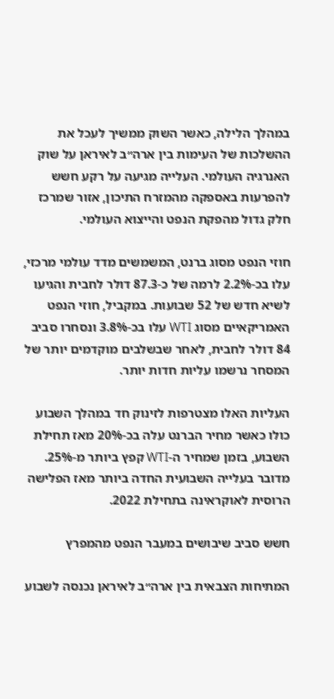במהלך הלילה, כאשר השוק ממשיך לעכל את ההשלכות של העימות בין ארה״ב לאיראן על שוק האנרגיה העולמי. העלייה מגיעה על רקע חשש להפרעות באספקה מהמזרח התיכון, אזור שמרכז חלק גדול מהפקת הנפט והייצוא העולמי.

חוזי הנפט מסוג ברנט, המשמשים מדד עולמי מרכזי, עלו בכ-2.2% לרמה של כ-87.3 דולר לחבית והגיעו לשיא חדש של 52 שבועות. במקביל, חוזי הנפט האמריקאיים מסוג WTI עלו בכ-3.8% ונסחרו סביב 84 דולר לחבית, לאחר שבשלבים מוקדמים יותר של המסחר נרשמו עליות חדות יותר.

העליות האלו מצטרפות לזינוק חד במהלך השבוע כולו כאשר מחיר הברנט עלה בכ-20% מאז תחילת השבוע, בזמן שמחיר ה-WTI קפץ ביותר מ-25%. מדובר בעלייה השבועית החדה ביותר מאז הפלישה הרוסית לאוקראינה בתחילת 2022.

חשש סביב שיבושים במעבר הנפט מהמפרץ

המתיחות הצבאית בין ארה״ב לאיראן נכנסה לשבוע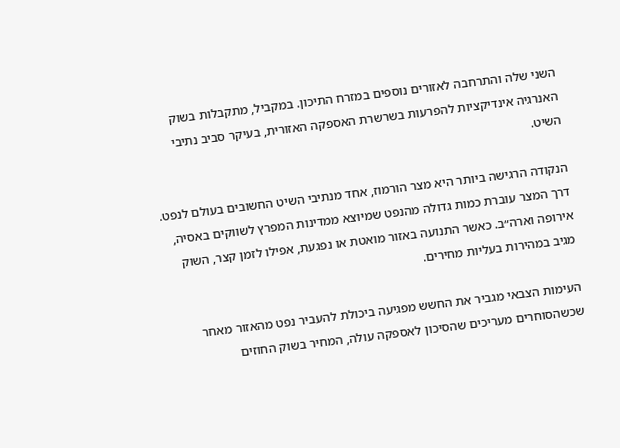השני שלה והתרחבה לאזורים נוספים במזרח התיכון. במקביל, מתקבלות בשוק האנרגיה אינדיקציות להפרעות בשרשרת האספקה האזורית, בעיקר סביב נתיבי השיט.

הנקודה הרגישה ביותר היא מצר הורמוז, אחד מנתיבי השיט החשובים בעולם לנפט. דרך המצר עוברת כמות גדולה מהנפט שמיוצא ממדינות המפרץ לשווקים באסיה, אירופה וארה״ב. כאשר התנועה באזור מואטת או נפגעת, אפילו לזמן קצר, השוק מגיב במהירות בעליות מחירים.

העימות הצבאי מגביר את החשש מפגיעה ביכולת להעביר נפט מהאזור מאחר שכשהסוחרים מעריכים שהסיכון לאספקה עולה, המחיר בשוק החוזים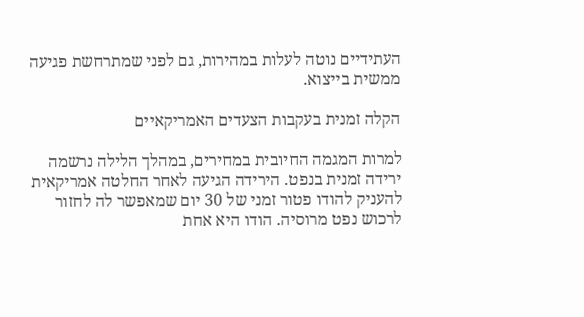העתידיים נוטה לעלות במהירות, גם לפני שמתרחשת פגיעה ממשית בייצוא.

הקלה זמנית בעקבות הצעדים האמריקאיים

למרות המגמה החיובית במחירים, במהלך הלילה נרשמה ירידה זמנית בנפט. הירידה הגיעה לאחר החלטה אמריקאית להעניק להודו פטור זמני של 30 יום שמאפשר לה לחזור לרכוש נפט מרוסיה. הודו היא אחת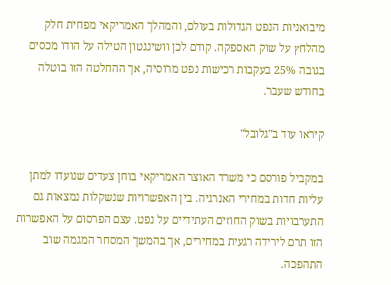מיבואניות הנפט הגדולות בעולם, והמהלך האמריקאי מפחית חלק מהלחץ על שוק האספקה. קודם לכן וושינגטון הטילה על הודו מכסים בגובה 25% בעקבות רכישות נפט מרוסיה, אך ההחלטה הזו בוטלה בחודש שעבר.

קיראו עוד ב"גלובל"

במקביל פורסם כי משרד האוצר האמריקאי בוחן צעדים שנועדו למתן עליות חדות במחירי האנרגיה. בין האפשרויות שנשקלות נמצאות גם התערבויות בשוק החוזים העתידיים על נפט. עצם הפרסום על האפשרות הזו תרם לירידה רגעית במחירים, אך בהמשך המסחר המגמה שוב התהפכה.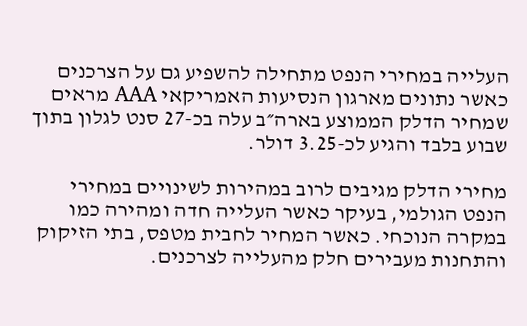העלייה במחירי הנפט מתחילה להשפיע גם על הצרכנים כאשר נתונים מארגון הנסיעות האמריקאי AAA מראים שמחיר הדלק הממוצע בארה״ב עלה בכ-27 סנט לגלון בתוך שבוע בלבד והגיע לכ-3.25 דולר.

מחירי הדלק מגיבים לרוב במהירות לשינויים במחירי הנפט הגולמי, בעיקר כאשר העלייה חדה ומהירה כמו במקרה הנוכחי. כאשר המחיר לחבית מטפס, בתי הזיקוק והתחנות מעבירים חלק מהעלייה לצרכנים.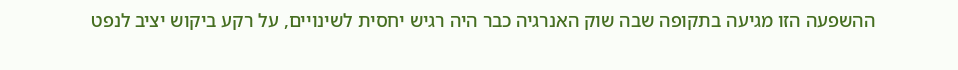ההשפעה הזו מגיעה בתקופה שבה שוק האנרגיה כבר היה רגיש יחסית לשינויים, על רקע ביקוש יציב לנפט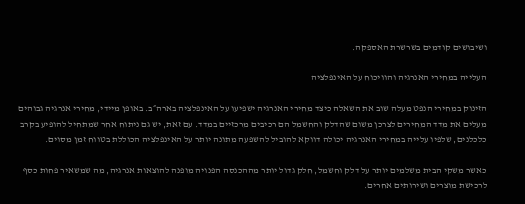ושיבושים קודמים בשרשרת האספקה.

העלייה במחירי האנרגיה והוויכוח על האינפלציה

הזינוק במחירי הנפט מעלה שוב את השאלה כיצד מחירי האנרגיה ישפיעו על האינפלציה בארה״ב. באופן מיידי, מחירי אנרגיה גבוהים מעלים את מדד המחירים לצרכן משום שהדלק והחשמל הם רכיבים מרכזיים במדד. עם זאת, יש גם ניתוח אחר שמתחיל להופיע בקרב כלכלנים, שלפיו עלייה במחירי האנרגיה יכולה דווקא להוביל להשפעה מתונה יותר על האינפלציה הכוללת בטווח זמן מסוים.

כאשר משקי הבית משלמים יותר על דלק וחשמל, חלק גדול יותר מההכנסה הפנויה מופנה להוצאות אנרגיה, מה שמשאיר פחות כסף לרכישת מוצרים ושירותים אחרים.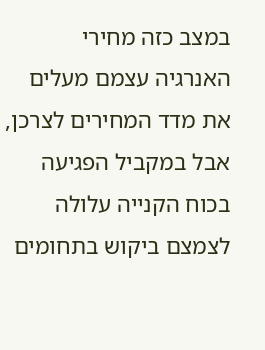במצב כזה מחירי האנרגיה עצמם מעלים את מדד המחירים לצרכן, אבל במקביל הפגיעה בכוח הקנייה עלולה לצמצם ביקוש בתחומים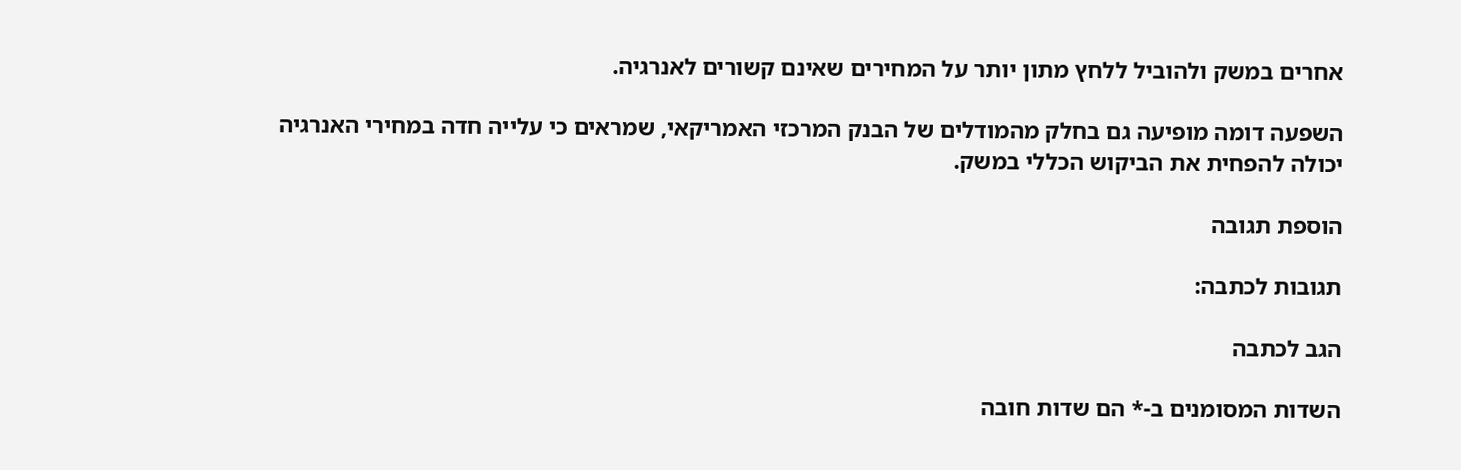אחרים במשק ולהוביל ללחץ מתון יותר על המחירים שאינם קשורים לאנרגיה.

השפעה דומה מופיעה גם בחלק מהמודלים של הבנק המרכזי האמריקאי, שמראים כי עלייה חדה במחירי האנרגיה יכולה להפחית את הביקוש הכללי במשק.

הוספת תגובה

תגובות לכתבה:

הגב לכתבה

השדות המסומנים ב-* הם שדות חובה